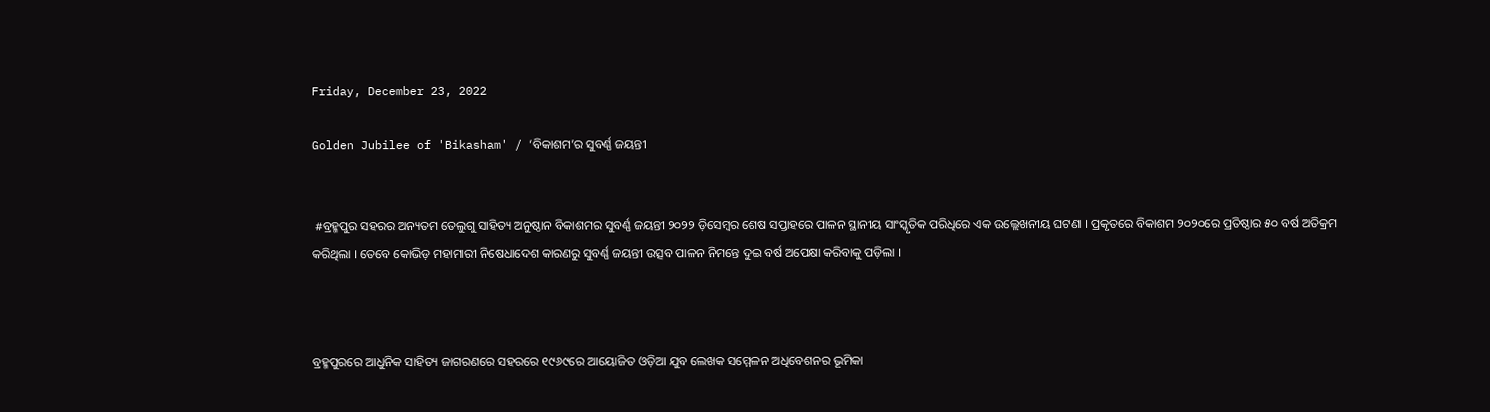Friday, December 23, 2022

Golden Jubilee of 'Bikasham' / ‘ବିକାଶମ’ର ସୁବର୍ଣ୍ଣ ଜୟନ୍ତୀ


 #ବ୍ରହ୍ମପୁର ସହରର ଅନ୍ୟତମ ତେଲୁଗୁ ସାହିତ୍ୟ ଅନୁଷ୍ଠାନ ବିକାଶମର ସୁବର୍ଣ୍ଣ ଜୟନ୍ତୀ ୨୦୨୨ ଡ଼ିସେମ୍ୱର ଶେଷ ସପ୍ତାହରେ ପାଳନ ସ୍ଥାନୀୟ ସାଂସ୍କୃତିକ ପରିଧିରେ ଏକ ଉଲ୍ଲେଖନୀୟ ଘଟଣା । ପ୍ରକୃତରେ ବିକାଶମ ୨୦୨୦ରେ ପ୍ରତିଷ୍ଠାର ୫୦ ବର୍ଷ ଅତିକ୍ରମ କରିଥିଲା । ତେବେ କୋଭିଡ଼ ମହାମାରୀ ନିଷେଧାଦେଶ କାରଣରୁ ସୁବର୍ଣ୍ଣ ଜୟନ୍ତୀ ଉତ୍ସବ ପାଳନ ନିମନ୍ତେ ଦୁଇ ବର୍ଷ ଅପେକ୍ଷା କରିବାକୁ ପଡ଼ିଲା ।



ବ୍ରହ୍ମପୁରରେ ଆଧୁନିକ ସାହିତ୍ୟ ଜାଗରଣରେ ସହରରେ ୧୯୬୯ରେ ଆୟୋଜିତ ଓଡ଼ିଆ ଯୁବ ଲେଖକ ସମ୍ମେଳନ ଅଧିବେଶନର ଭୂମିକା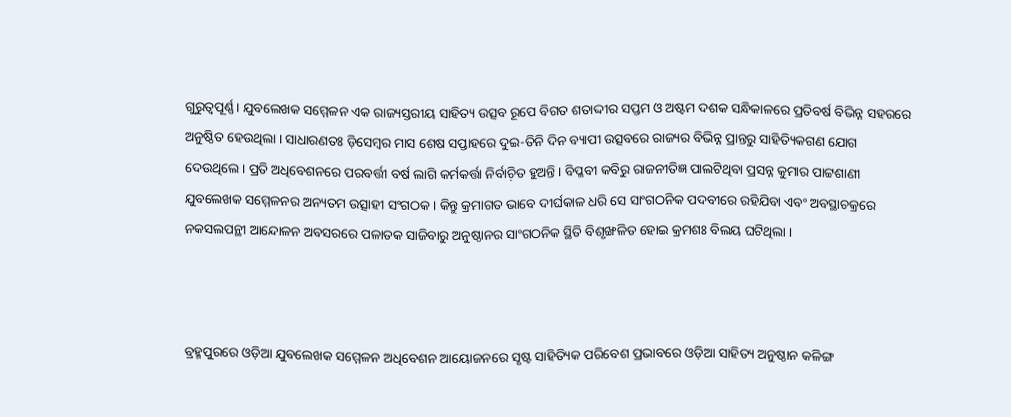ଗୁରୁତ୍ୱପୂର୍ଣ୍ଣ । ଯୁବଲେଖକ ସମ୍ମେଳନ ଏକ ରାଜ୍ୟସ୍ତରୀୟ ସାହିତ୍ୟ ଉତ୍ସବ ରୂପେ ବିଗତ ଶତାଦ୍ଦୀର ସପ୍ତମ ଓ ଅଷ୍ଟମ ଦଶକ ସନ୍ଧିକାଳରେ ପ୍ରତିବର୍ଷ ବିଭିନ୍ନ ସହରରେ ଅନୁଷ୍ଠିତ ହେଉଥିଲା । ସାଧାରଣତଃ ଡ଼ିସେମ୍ୱର ମାସ ଶେଷ ସପ୍ତାହରେ ଦୁଇ-ତିନି ଦିନ ବ୍ୟାପୀ ଉତ୍ସବରେ ରାଜ୍ୟର ବିଭିନ୍ନ ପ୍ରାନ୍ତରୁ ସାହିତ୍ୟିକଗଣ ଯୋଗ ଦେଉଥିଲେ । ପ୍ରତି ଅଧିବେଶନରେ ପରବର୍ତ୍ତୀ ବର୍ଷ ଲାଗି କର୍ମକର୍ତ୍ତା ନିର୍ବାଚ଼ିତ ହୁଅନ୍ତି । ବିପ୍ଳବୀ କବିରୁ ରାଜନୀତିଜ୍ଞ ପାଲଟିଥିବା ପ୍ରସନ୍ନ କୁମାର ପାଟ୍ଟଶାଣୀ ଯୁବଲେଖକ ସମ୍ମେଳନର ଅନ୍ୟତମ ଉତ୍ସାହୀ ସଂଗଠକ । କିନ୍ତୁ କ୍ରମାଗତ ଭାବେ ଦୀର୍ଘକାଳ ଧରି ସେ ସାଂଗଠନିକ ପଦବୀରେ ରହିଯିବା ଏବଂ ଅବସ୍ଥାଚକ୍ରରେ ନକସଲପନ୍ଥୀ ଆନ୍ଦୋଳନ ଅବସରରେ ପଳାତକ ସାଜିବାରୁ ଅନୁଷ୍ଠାନର ସାଂଗଠନିକ ସ୍ଥିତି ବିଶୃଙ୍ଖଳିତ ହୋଇ କ୍ରମଶଃ ବିଲୟ ଘଟିଥିଲା ।



ବ୍ରହ୍ମପୁରରେ ଓଡ଼ିଆ ଯୁବଲେଖକ ସମ୍ମେଳନ ଅଧିବେଶନ ଆୟୋଜନରେ ସୃଷ୍ଟ ସାହିତ୍ୟିକ ପରିବେଶ ପ୍ରଭାବରେ ଓଡ଼ିଆ ସାହିତ୍ୟ ଅନୁଷ୍ଠାନ କଳିଙ୍ଗ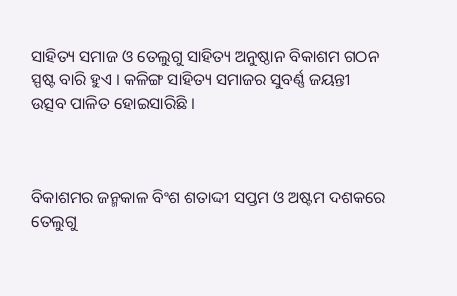ସାହିତ୍ୟ ସମାଜ ଓ ତେଲୁଗୁ ସାହିତ୍ୟ ଅନୁଷ୍ଠାନ ବିକାଶମ ଗଠନ ସ୍ପଷ୍ଟ ବାରି ହୁଏ । କଳିଙ୍ଗ ସାହିତ୍ୟ ସମାଜର ସୁବର୍ଣ୍ଣ ଜୟନ୍ତୀ ଉତ୍ସବ ପାଳିତ ହୋଇସାରିଛି ।



ବିକାଶମର ଜନ୍ମକାଳ ବିଂଶ ଶତାଦ୍ଦୀ ସପ୍ତମ ଓ ଅଷ୍ଟମ ଦଶକରେ ତେଲୁଗୁ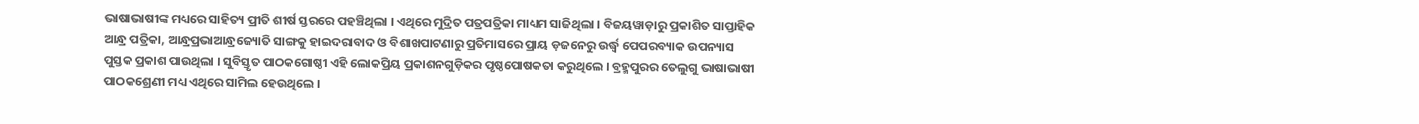ଭାଷାଭାଷୀଙ୍କ ମଧ୍ୟରେ ସାହିତ୍ୟ ପ୍ରୀତି ଶୀର୍ଷ ସ୍ତରରେ ପହଞ୍ଚିଥିଲା । ଏଥିରେ ମୁଦ୍ରିତ ପତ୍ରପତ୍ରିକା ମାଧ୍ୟମ ସାଜିଥିଲା । ବିଜୟୱାଡ଼ାରୁ ପ୍ରକାଶିତ ସାପ୍ତାହିକ ଆନ୍ଧ୍ର ପତ୍ରିକା, ଆନ୍ଧ୍ରପ୍ରଭାଆନ୍ଧ୍ରଜ୍ୟୋତି ସାଙ୍ଗକୁ ହାଇଦରାବାଦ ଓ ବିଶାଖପାଟଣାରୁ ପ୍ରତିମାସରେ ପ୍ରାୟ ଡ଼ଜନେରୁ ଉର୍ଦ୍ଧ୍ୱ ପେପରବ୍ୟାକ ଉପନ୍ୟାସ ପୁସ୍ତକ ପ୍ରକାଶ ପାଉଥିଲା । ସୁବିସ୍ତୃତ ପାଠକଗୋଷ୍ଠୀ ଏହି ଲୋକପ୍ରିୟ ପ୍ରକାଶନଗୁଡ଼ିକର ପୃଷ୍ଠପୋଷକତା କରୁଥିଲେ । ବ୍ରହ୍ମପୁରର ତେଲୁଗୁ ଭାଷାଭାଷୀ ପାଠକଶ୍ରେଣୀ ମଧ୍ୟ ଏଥିରେ ସାମିଲ ହେଉଥିଲେ ।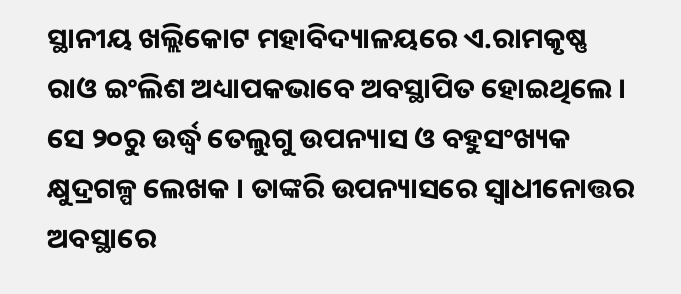ସ୍ଥାନୀୟ ଖଲ୍ଲିକୋଟ ମହାବିଦ୍ୟାଳୟରେ ଏ.ରାମକୃଷ୍ଣ ରାଓ ଇଂଲିଶ ଅଧ୍ୟାପକଭାବେ ଅବସ୍ଥାପିତ ହୋଇଥିଲେ । ସେ ୨୦ରୁ ଉର୍ଦ୍ଧ୍ୱ ତେଲୁଗୁ ଉପନ୍ୟାସ ଓ ବହୁସଂଖ୍ୟକ କ୍ଷୁଦ୍ରଗଳ୍ପ ଲେଖକ । ତାଙ୍କରି ଉପନ୍ୟାସରେ ସ୍ୱାଧୀନୋତ୍ତର ଅବସ୍ଥାରେ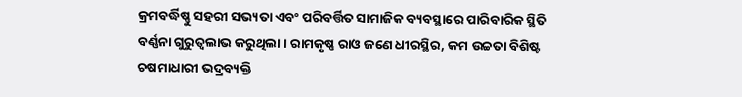କ୍ରମବର୍ଦ୍ଧିଷ୍ଣୁ ସହରୀ ସଭ୍ୟତା ଏବଂ ପରିବର୍ତ୍ତିତ ସାମାଜିକ ବ୍ୟବସ୍ଥାରେ ପାରିବାରିକ ସ୍ଥିତି ବର୍ଣ୍ଣନା ଗୁରୁତ୍ୱଲାଭ କରୁଥିଲା । ରାମକୃଷ୍ଣ ରାଓ ଜଣେ ଧୀରସ୍ଥିର, କମ ଉଚ୍ଚତା ବିଶିଷ୍ଟ ଚଷମାଧାରୀ ଭଦ୍ରବ୍ୟକ୍ତି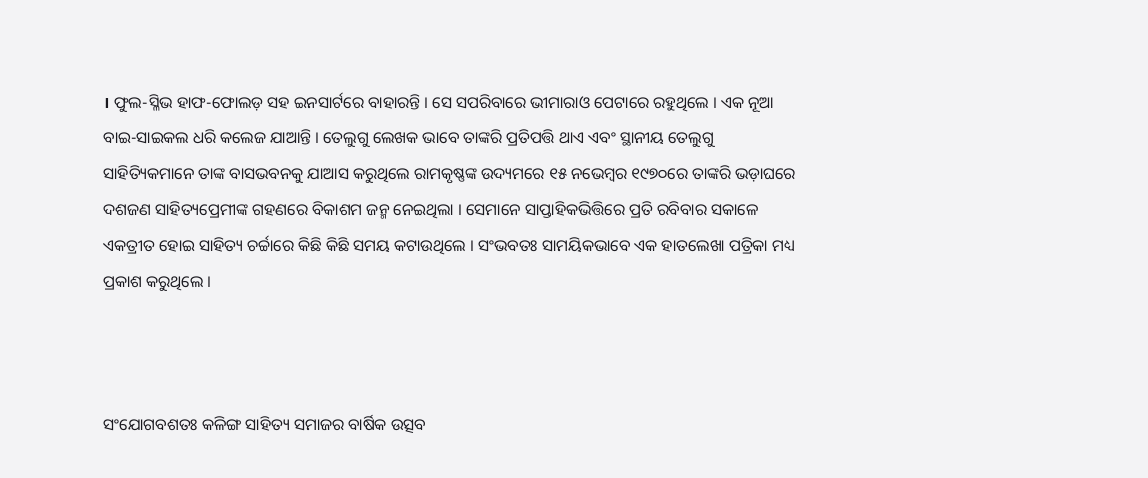। ଫୁଲ-ସ୍ଳିଭ ହାଫ-ଫୋଲଡ଼ ସହ ଇନସାର୍ଟରେ ବାହାରନ୍ତି । ସେ ସପରିବାରେ ଭୀମାରାଓ ପେଟାରେ ରହୁଥିଲେ । ଏକ ନୂଆ ବାଇ-ସାଇକଲ ଧରି କଲେଜ ଯାଆନ୍ତି । ତେଲୁଗୁ ଲେଖକ ଭାବେ ତାଙ୍କରି ପ୍ରତିପତ୍ତି ଥାଏ ଏବଂ ସ୍ଥାନୀୟ ତେଲୁଗୁ ସାହିତ୍ୟିକମାନେ ତାଙ୍କ ବାସଭବନକୁ ଯାଆସ କରୁଥିଲେ ରାମକୃଷ୍ଣଙ୍କ ଉଦ୍ୟମରେ ୧୫ ନଭେମ୍ୱର ୧୯୭୦ରେ ତାଙ୍କରି ଭଡ଼ାଘରେ ଦଶଜଣ ସାହିତ୍ୟପ୍ରେମୀଙ୍କ ଗହଣରେ ବିକାଶମ ଜନ୍ମ ନେଇଥିଲା । ସେମାନେ ସାପ୍ତାହିକଭିତ୍ତିରେ ପ୍ରତି ରବିବାର ସକାଳେ ଏକତ୍ରୀତ ହୋଇ ସାହିତ୍ୟ ଚର୍ଚ୍ଚାରେ କିଛି କିଛି ସମୟ କଟାଉଥିଲେ । ସଂଭବତଃ ସାମୟିକଭାବେ ଏକ ହାତଲେଖା ପତ୍ରିକା ମଧ୍ୟ ପ୍ରକାଶ କରୁଥିଲେ ।



ସଂଯୋଗବଶତଃ କଳିଙ୍ଗ ସାହିତ୍ୟ ସମାଜର ବାର୍ଷିକ ଉତ୍ସବ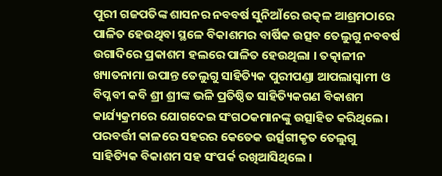ପୁରୀ ଗଜପତିଙ୍କ ଶାସନର ନବବର୍ଷ ସୁନିଆଁରେ ଉତ୍କଳ ଆଶ୍ରମଠାରେ ପାଳିତ ହେଉଥିବା ସ୍ଥଳେ ବିକାଶମର ବାର୍ଷିକ ଉତ୍ସବ ତେଲୁଗୁ ନବବର୍ଷ ଉଗାଦିରେ ପ୍ରକାଶମ ହଲରେ ପାଳିତ ହେଉଥିଲା । ତତ୍କାଳୀନ ଖ୍ୟାତନାମା ଉପାନ୍ତ ତେଲୁଗୁ ସାହିତ୍ୟିକ ପୁରୀପଣ୍ଡା ଆପଲାସ୍ୱାମୀ ଓ ବିପ୍ଳବୀ କବି ଶ୍ରୀ ଶ୍ରୀଙ୍କ ଭଳି ପ୍ରତିଷ୍ଠିତ ସାହିତ୍ୟିକଗଣ ବିକାଶମ କାର୍ଯ୍ୟକ୍ରମରେ ଯୋଗଦେଇ ସଂଗଠକମାନଙ୍କୁ ଉତ୍ସାହିତ କରିଥିଲେ । ପରବର୍ତ୍ତୀ କାଳରେ ସହରର କେତେକ ଉର୍ତ୍ସଗୀକୃତ ତେଲୁଗୁ ସାହିତ୍ୟିକ ବିକାଶମ ସହ ସଂପର୍କ ରଖିଆସିଥିଲେ ।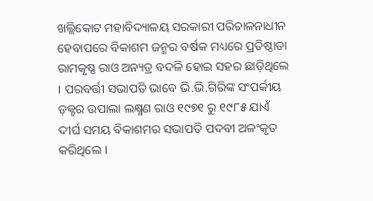ଖଲ୍ଲିକୋଟ ମହାବିଦ୍ୟାଳୟ ସରକାରୀ ପରିଚାଳନାଧୀନ ହେବାପରେ ବିକାଶମ ଜନ୍ମର ବର୍ଷକ ମଧ୍ୟରେ ପ୍ରତିଷ୍ଠାତା ରାମକୃଷ୍ଣ ରାଓ ଅନ୍ୟତ୍ର ବଦଳି ହୋଇ ସହର ଛାଡ଼ିଥିଲେ । ପରବର୍ତ୍ତୀ ସଭାପତି ଭାବେ ଭି.ଭି.ଗିରିଙ୍କ ସଂପର୍କୀୟ ଡ଼କ୍ଟର ଉପାଲା ଲକ୍ଷ୍ମଣ ରାଓ ୧୯୭୧ ରୁ ୧୯୮୫ ଯାଏଁ ଦୀର୍ଘ ସମୟ ବିକାଶମର ସଭାପତି ପଦବୀ ଅଳଂକୃତ କରିଥିଲେ ।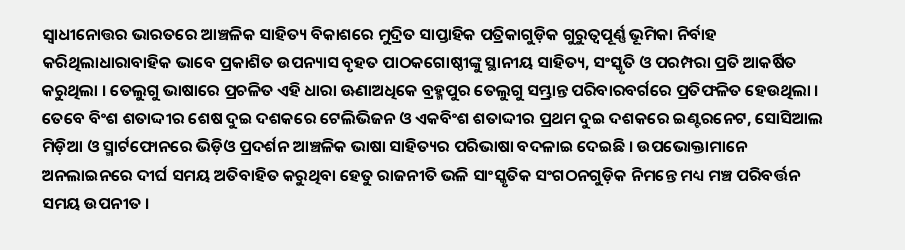ସ୍ୱାଧୀନୋତ୍ତର ଭାରତରେ ଆଞ୍ଚଳିକ ସାହିତ୍ୟ ବିକାଶରେ ମୁଦ୍ରିତ ସାପ୍ତାହିକ ପତ୍ରିକାଗୁଡ଼ିକ ଗୁରୁତ୍ୱପୂର୍ଣ୍ଣ ଭୂମିକା ନିର୍ବାହ କରିଥିଲାଧାରାବାହିକ ଭାବେ ପ୍ରକାଶିତ ଉପନ୍ୟାସ ବୃହତ ପାଠକଗୋଷ୍ଠୀଙ୍କୁ ସ୍ଥାନୀୟ ସାହିତ୍ୟ, ସଂସ୍କୃତି ଓ ପରମ୍ପରା ପ୍ରତି ଆକର୍ଷିତ କରୁଥିଲା । ତେଲୁଗୁ ଭାଷାରେ ପ୍ରଚଳିତ ଏହି ଧାରା ଊଣାଅଧିକେ ବ୍ରହ୍ମପୁର ତେଲୁଗୁ ସମ୍ଭ୍ରାନ୍ତ ପରିବାରବର୍ଗରେ ପ୍ରତିଫଳିତ ହେଉଥିଲା । ତେବେ ବିଂଶ ଶତାଦ୍ଦୀର ଶେଷ ଦୁଇ ଦଶକରେ ଟେଲିଭିଜନ ଓ ଏକବିଂଶ ଶତାଦ୍ଦୀର ପ୍ରଥମ ଦୁଇ ଦଶକରେ ଇଣ୍ଟରନେଟ, ସୋସିଆଲ ମିଡ଼ିଆ ଓ ସ୍ମାର୍ଟଫୋନରେ ଭିଡ଼ିଓ ପ୍ରଦର୍ଶନ ଆଞ୍ଚଳିକ ଭାଷା ସାହିତ୍ୟର ପରିଭାଷା ବଦଳାଇ ଦେଇଛି । ଉପଭୋକ୍ତାମାନେ ଅନଲାଇନରେ ଦୀର୍ଘ ସମୟ ଅତିବାହିତ କରୁଥିବା ହେତୁ ରାଜନୀତି ଭଳି ସାଂସ୍କୃତିକ ସଂଗଠନଗୁଡ଼ିକ ନିମନ୍ତେ ମଧ୍ୟ ମଞ୍ଚ ପରିବର୍ତ୍ତନ ସମୟ ଉପନୀତ ।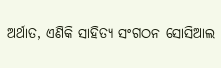ଅର୍ଥାତ, ଏଣିକି ସାହିତ୍ୟ ସଂଗଠନ ସୋସିଆଲ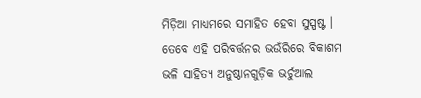ମିଡ଼ିଆ ମାଧ୍ୟମରେ ସମାହିତ ହେବା ସୁସ୍ପଷ୍ଟ । ତେବେ ଏହି ପରିବର୍ତ୍ତନର ଭଉଁରିରେ ବିକାଶମ ଭଳି ସାହିତ୍ୟ ଅନୁଷ୍ଠାନଗୁଡ଼ିକ ଭର୍ଚୁଆଲ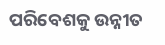ପରିବେଶକୁ ଉନ୍ନୀତ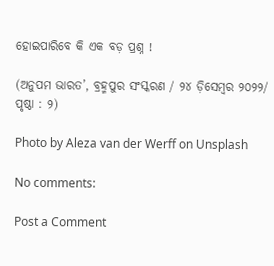ହୋଇପାରିବେ କି ଏକ ବଡ଼ ପ୍ରଶ୍ନ !

(ଅନୁପମ ଭାରତ’, ବ୍ରହ୍ମପୁର ସଂସ୍କରଣ / ୨୪ ଡ଼ିସେମ୍ୱର ୨୦୨୨/ ପୃଷ୍ଠା : ୨)

Photo by Aleza van der Werff on Unsplash

No comments:

Post a Comment